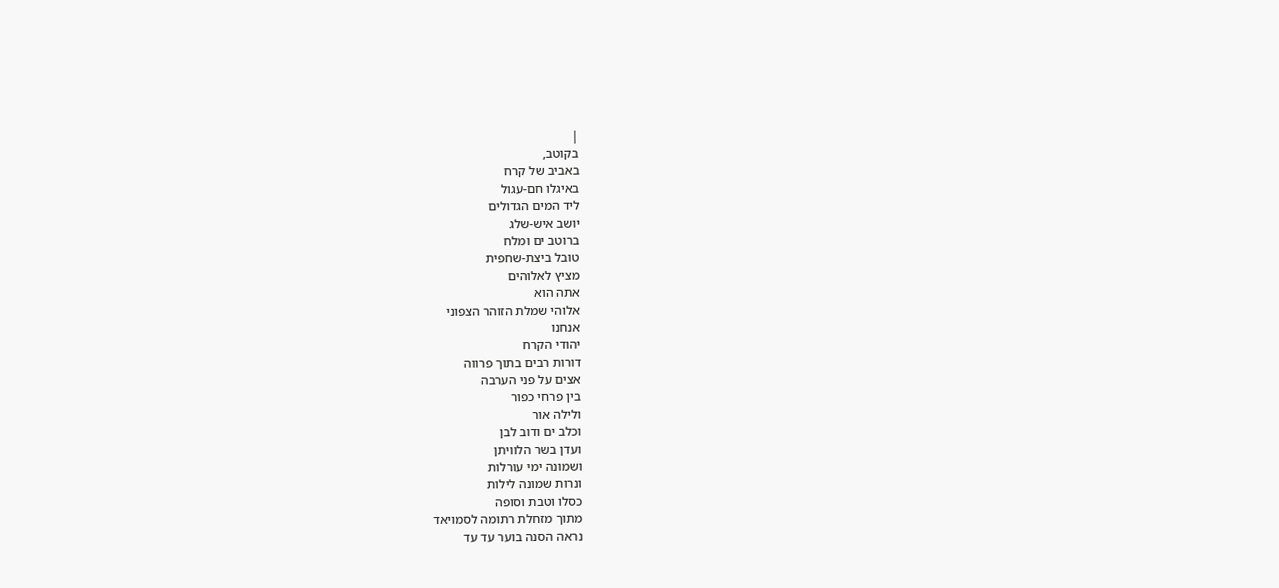|
בקוטב,
באביב של קרח
באיגלו חם-עגול
ליד המים הגדולים
יושב איש-שלג
ברוטב ים ומלח
טובל ביצת-שחפית
מציץ לאלוהים
אתה הוא
אלוהי שמלת הזוהר הצפוני
אנחנו
יהודי הקרח
דורות רבים בתוך פרווה
אצים על פני הערבה
בין פרחי כפור
ולילה אור
וכלב ים ודוב לבן
ועדן בשר הלוויתן
ושמונה ימי עורלות
ונרות שמונה לילות
כסלו וטבת וסופה
מתוך מזחלת רתומה לסמויאד
נראה הסנה בוער עד עד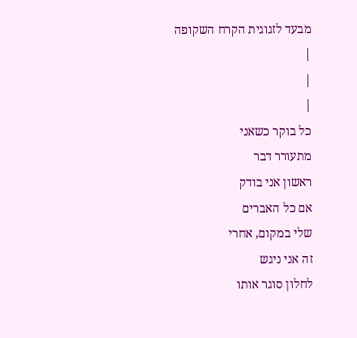מבעד לזגוגית הקרח השקופה
|
|
|
כל בוקר כשאני
מתעורר דבר
ראשון אני בודק
אם כל האברים
שלי במקום, אחרי
זה אני ניגש
לחלון סוגר אותו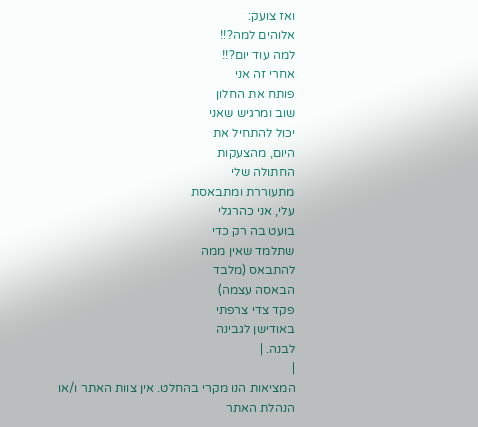ואז צועק:
אלוהים למה?!!
למה עוד יום?!!
אחרי זה אני
פותח את החלון
שוב ומרגיש שאני
יכול להתחיל את
היום, מהצעקות
החתולה שלי
מתעוררת ומתבאסת
עלי, אני כהרגלי
בועט בה רק כדי
שתלמד שאין ממה
להתבאס (מלבד
הבאסה עצמה)
פקד צדי צרפתי
באודישן לגבינה
לבנה. |
|
המציאות הנו מקרי בהחלט. אין צוות האתר ו/או
הנהלת האתר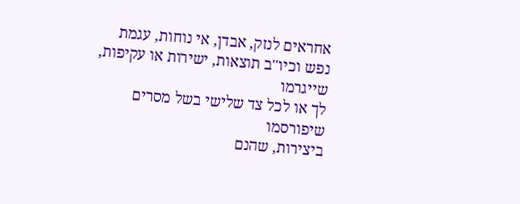אחראים לנזק, אבדן, אי נוחות, עגמת
נפש וכיו''ב תוצאות, ישירות או עקיפות, שייגרמו
לך או לכל צד שלישי בשל מסרים שיפורסמו
ביצירות, שהנם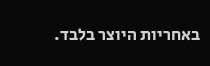באחריות היוצר בלבד.